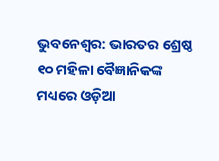ଭୁବନେଶ୍ୱର: ଭାରତର ଶ୍ରେଷ୍ଠ ୧୦ ମହିଳା ବୈଜ୍ଞାନିକଙ୍କ ମଧ୍ୟରେ ଓଡ଼ିଆ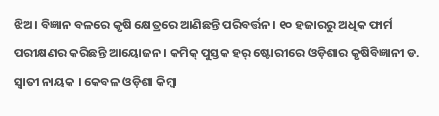ଝିଅ। ବିଜ୍ଞାନ ବଳରେ କୃଷି କ୍ଷେତ୍ରରେ ଆଣିଛନ୍ତି ପରିବର୍ତ୍ତନ। ୧୦ ହଜାରରୁ ଅଧିକ ଫାର୍ମ ପରୀକ୍ଷଣର କରିଛନ୍ତି ଆୟୋଜନ । କମିକ୍ ପୁସ୍ତକ ହର୍ ଷ୍ଟୋରୀରେ ଓଡ଼ିଶାର କୃଷିବିଜ୍ଞାନୀ ଡ. ସ୍ୱାତୀ ନାୟକ । କେବଳ ଓଡ଼ିଶା କିମ୍ବା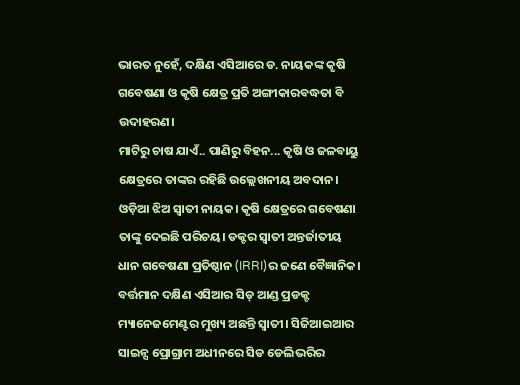ଭାରତ ନୁହେଁ, ଦକ୍ଷିଣ ଏସିଆରେ ଡ. ନାୟକଙ୍କ କୃଷି ଗବେଷଣା ଓ କୃଷି କ୍ଷେତ୍ର ପ୍ରତି ଅଙ୍ଗୀକାରବଦ୍ଧତା ବି ଉଦାହରଣ।
ମାଟିରୁ ଚାଷ ଯାଏଁ.. ପାଣିରୁ ବିହନ... କୃଷି ଓ ଜଳବାୟୁ କ୍ଷେତ୍ରରେ ତାଙ୍କର ରହିଛି ଉଲ୍ଲେଖନୀୟ ଅବଦାନ। ଓଡ଼ିଆ ଝିଅ ସ୍ୱାତୀ ନାୟକ। କୃଷି କ୍ଷେତ୍ରରେ ଗବେଷଣା ତାଙ୍କୁ ଦେଇଛି ପରିଚୟ। ଡକ୍ଟର ସ୍ୱାତୀ ଅନ୍ତର୍ଜାତୀୟ ଧାନ ଗବେଷଣା ପ୍ରତିଷ୍ଠାନ (IRRI)ର ଜଣେ ବୈଜ୍ଞାନିକ। ବର୍ତ୍ତମାନ ଦକ୍ଷିଣ ଏସିଆର ସିଡ୍ ଆଣ୍ଡ ପ୍ରଡକ୍ଟ ମ୍ୟାନେଜମେଣ୍ଟର ମୁଖ୍ୟ ଅଛନ୍ତି ସ୍ୱାତୀ। ସିଜିଆଇଆର ସାଇନ୍ସ ପ୍ରୋଗ୍ରାମ ଅଧୀନରେ ସିଡ ଡେଲିଭରିର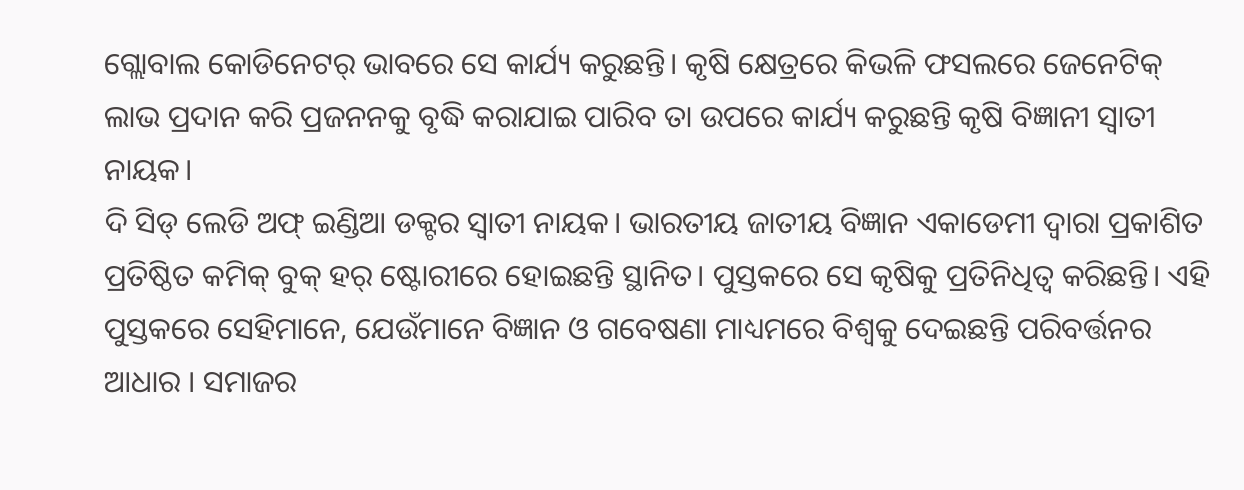ଗ୍ଲୋବାଲ କୋଡିନେଟର୍ ଭାବରେ ସେ କାର୍ଯ୍ୟ କରୁଛନ୍ତି। କୃଷି କ୍ଷେତ୍ରରେ କିଭଳି ଫସଲରେ ଜେନେଟିକ୍ ଲାଭ ପ୍ରଦାନ କରି ପ୍ରଜନନକୁ ବୃଦ୍ଧି କରାଯାଇ ପାରିବ ତା ଉପରେ କାର୍ଯ୍ୟ କରୁଛନ୍ତି କୃଷି ବିଜ୍ଞାନୀ ସ୍ୱାତୀ ନାୟକ।
ଦି ସିଡ୍ ଲେଡି ଅଫ୍ ଇଣ୍ଡିଆ ଡକ୍ଟର ସ୍ୱାତୀ ନାୟକ। ଭାରତୀୟ ଜାତୀୟ ବିଜ୍ଞାନ ଏକାଡେମୀ ଦ୍ୱାରା ପ୍ରକାଶିତ ପ୍ରତିଷ୍ଠିତ କମିକ୍ ବୁକ୍ ହର୍ ଷ୍ଟୋରୀରେ ହୋଇଛନ୍ତି ସ୍ଥାନିତ। ପୁସ୍ତକରେ ସେ କୃଷିକୁ ପ୍ରତିନିଧିତ୍ୱ କରିଛନ୍ତି। ଏହି ପୁସ୍ତକରେ ସେହିମାନେ, ଯେଉଁମାନେ ବିଜ୍ଞାନ ଓ ଗବେଷଣା ମାଧ୍ୟମରେ ବିଶ୍ୱକୁ ଦେଇଛନ୍ତି ପରିବର୍ତ୍ତନର ଆଧାର । ସମାଜର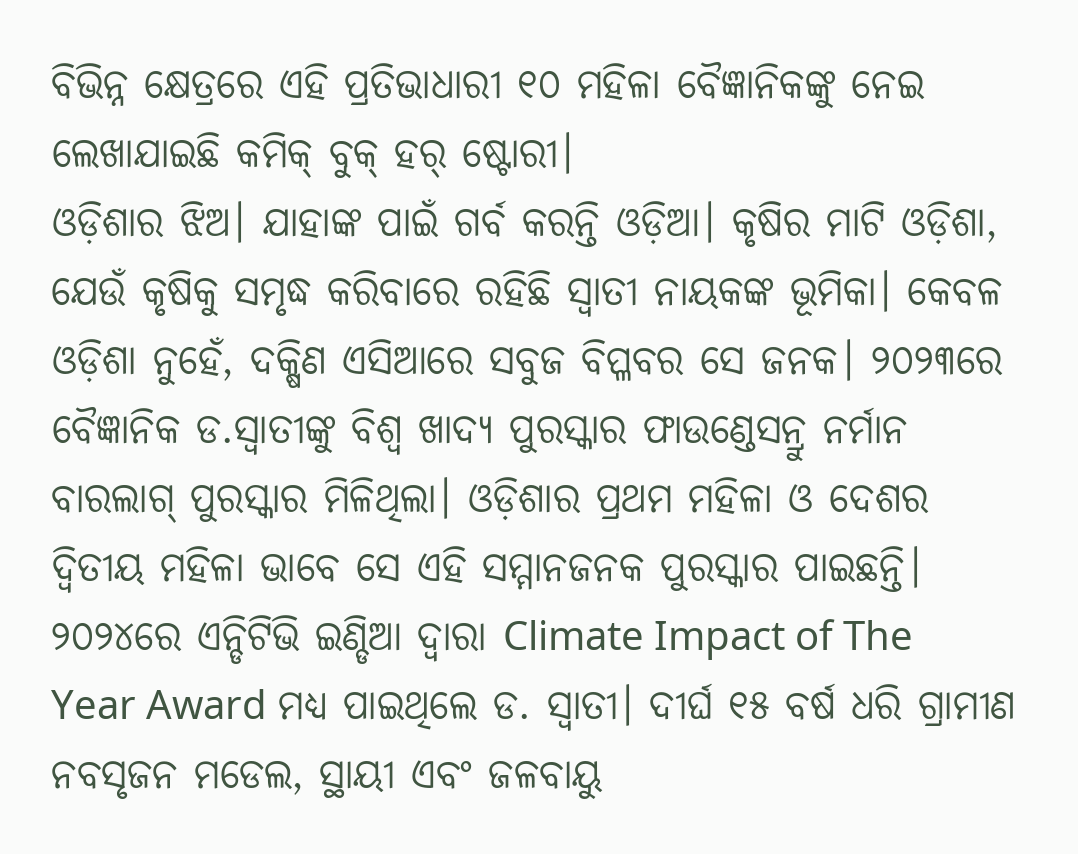ବିଭିନ୍ନ କ୍ଷେତ୍ରରେ ଏହି ପ୍ରତିଭାଧାରୀ ୧୦ ମହିଳା ବୈଜ୍ଞାନିକଙ୍କୁ ନେଇ ଲେଖାଯାଇଛି କମିକ୍ ବୁକ୍ ହର୍ ଷ୍ଟୋରୀ।
ଓଡ଼ିଶାର ଝିଅ। ଯାହାଙ୍କ ପାଇଁ ଗର୍ବ କରନ୍ତି ଓଡ଼ିଆ। କୃଷିର ମାଟି ଓଡ଼ିଶା, ଯେଉଁ କୃଷିକୁ ସମୃଦ୍ଧ କରିବାରେ ରହିଛି ସ୍ୱାତୀ ନାୟକଙ୍କ ଭୂମିକା। କେବଳ ଓଡ଼ିଶା ନୁହେଁ, ଦକ୍ଷିଣ ଏସିଆରେ ସବୁଜ ବିପ୍ଳବର ସେ ଜନକ। ୨୦୨୩ରେ ବୈଜ୍ଞାନିକ ଡ.ସ୍ୱାତୀଙ୍କୁ ବିଶ୍ୱ ଖାଦ୍ୟ ପୁରସ୍କାର ଫାଉଣ୍ଡେସନ୍ରୁ ନର୍ମାନ ବାରଲାଗ୍ ପୁରସ୍କାର ମିଳିଥିଲା। ଓଡ଼ିଶାର ପ୍ରଥମ ମହିଳା ଓ ଦେଶର ଦ୍ୱିତୀୟ ମହିଳା ଭାବେ ସେ ଏହି ସମ୍ମାନଜନକ ପୁରସ୍କାର ପାଇଛନ୍ତି। ୨୦୨୪ରେ ଏନ୍ଡିଟିଭି ଇଣ୍ଡିଆ ଦ୍ୱାରା Climate Impact of The Year Award ମଧ୍ୟ ପାଇଥିଲେ ଡ. ସ୍ୱାତୀ। ଦୀର୍ଘ ୧୫ ବର୍ଷ ଧରି ଗ୍ରାମୀଣ ନବସୃଜନ ମଡେଲ, ସ୍ଥାୟୀ ଏବଂ ଜଳବାୟୁ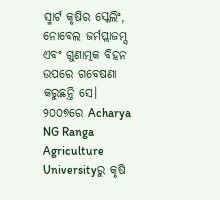ସ୍ମାର୍ଟ କୃଷିର ସ୍କେଲିଂ, ନୋବେଲ ଜର୍ମପ୍ଲାଜମ୍ସ ଏବଂ ଗୁଣାତ୍ମକ ବିହନ ଉପରେ ଗବେଷଣା କରୁଛନ୍ତି ସେ।
୨୦୦୭ରେ Acharya NG Ranga Agriculture Universityରୁ କୃଷି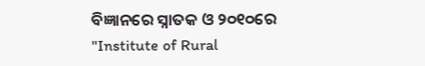ବିଜ୍ଞାନରେ ସ୍ନାତକ ଓ ୨୦୧୦ରେ "Institute of Rural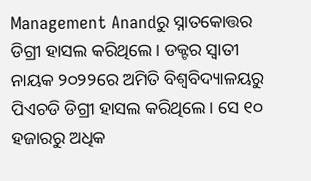Management Anandରୁ ସ୍ନାତକୋତ୍ତର ଡିଗ୍ରୀ ହାସଲ କରିଥିଲେ। ଡକ୍ଟର ସ୍ୱାତୀ ନାୟକ ୨୦୨୨ରେ ଅମିତି ବିଶ୍ୱବିଦ୍ୟାଳୟରୁ ପିଏଚଡି ଡିଗ୍ରୀ ହାସଲ କରିଥିଲେ। ସେ ୧୦ ହଜାରରୁ ଅଧିକ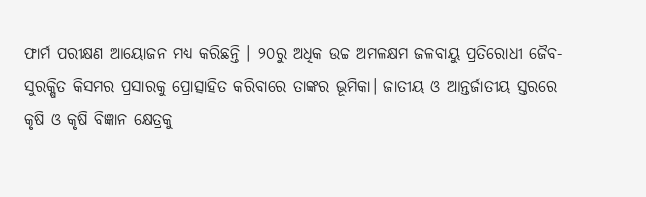ଫାର୍ମ ପରୀକ୍ଷଣ ଆୟୋଜନ ମଧ୍ୟ କରିଛନ୍ତି । ୨୦ରୁ ଅଧିକ ଉଚ୍ଚ ଅମଳକ୍ଷମ ଜଳବାୟୁ ପ୍ରତିରୋଧୀ ଜୈବ-ସୁରକ୍ଷିତ କିସମର ପ୍ରସାରକୁ ପ୍ରୋତ୍ସାହିତ କରିବାରେ ତାଙ୍କର ଭୂମିକା। ଜାତୀୟ ଓ ଆନ୍ତର୍ଜାତୀୟ ସ୍ତରରେ କୃଷି ଓ କୃଷି ବିଜ୍ଞାନ କ୍ଷେତ୍ରକୁ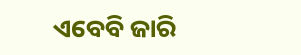ଏବେବି ଜାରି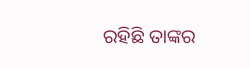ରହିଛି ତାଙ୍କର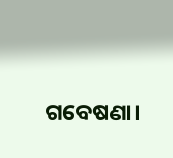ଗବେଷଣା।